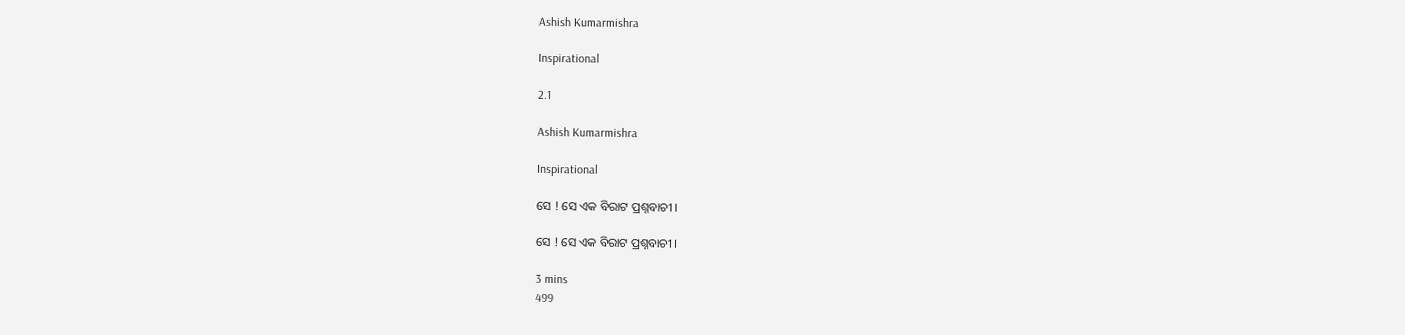Ashish Kumarmishra

Inspirational

2.1

Ashish Kumarmishra

Inspirational

ସେ ! ସେ ଏକ ବିରାଟ ପ୍ରଶ୍ନବାଚୀ ।

ସେ ! ସେ ଏକ ବିରାଟ ପ୍ରଶ୍ନବାଚୀ ।

3 mins
499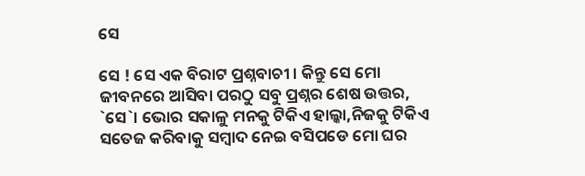ସେ

ସେ ! ସେ ଏକ ବିରାଟ ପ୍ରଶ୍ନବାଚୀ । କିନ୍ତୁ ସେ ମୋ ଜୀବନରେ ଆସିବା ପରଠୁ ସବୁ ପ୍ରଶ୍ନର ଶେଷ ଉତ୍ତର, `ସେ`। ଭୋର ସକାଳୁ ମନକୁ ଟିକିଏ ହାଲ୍କା,ନିଜକୁ ଟିକିଏ ସତେଜ କରିବାକୁ ସମ୍ବାଦ ନେଇ ବସିପଡେ ମୋ ଘର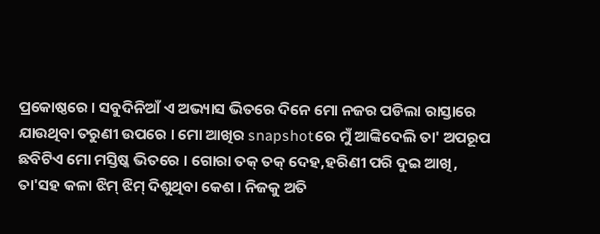ପ୍ରକୋଷ୍ଠରେ । ସବୁଦିନିଆଁ ଏ ଅଭ୍ୟାସ ଭିତରେ ଦିନେ ମୋ ନଜର ପଡିଲା ରାସ୍ତାରେ ଯାଉଥିବା ତରୁଣୀ ଉପରେ । ମୋ ଆଖିର snapshotରେ ମୁଁ ଆଙ୍କିଦେଲି ତା' ଅପରୂପ ଛବିଟିଏ ମୋ ମସ୍ତିଷ୍କ ଭିତରେ । ଗୋରା ତକ୍ ତକ୍ ଦେହ,ହରିଣୀ ପରି ଦୁଇ ଆଖି, ତା'ସହ କଳା ଝିମ୍ ଝିମ୍ ଦିଶୁଥିବା କେଶ । ନିଜକୁ ଅତି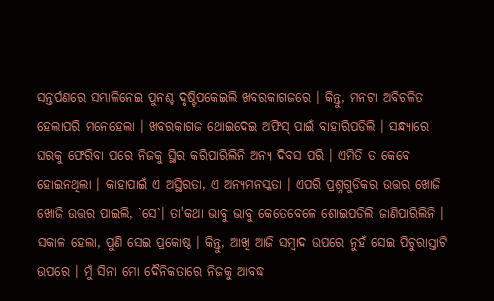ସନ୍ତର୍ପଣରେ ସମ୍ଭାଳିନେଇ ପୁନଶ୍ଚ ଦୃଷ୍ଟିପକେଇଲି ଖବରକାଗଜରେ । କିନ୍ତୁ, ମନଟା ଅବିଚଳିତ ହେଲାପରି ମନେହେଲା । ଖବରକାଗଜ ଥୋଇଦେଇ ଅଫିସ୍ ପାଇଁ ବାହାରିପଡିଲି । ସନ୍ଧ୍ୟାରେ ଘରକୁ ଫେରିବା ପରେ ନିଜକୁ ସ୍ଥିର କରିପାରିଲିନି ଅନ୍ୟ ଦିବସ ପରି । ଏମିତି ତ କେବେ ହୋଇନଥିଲା । କାହାପାଇଁ ଏ ଅସ୍ଥିରତା, ଏ ଅନ୍ୟମନସ୍କତା । ଏପରି ପ୍ରଶ୍ନଗୁଡିକର ଉତ୍ତର ଖୋଜି ଖୋଜି ଉତ୍ତର ପାଇଲି, `ସେ`। ତା'କଥା ଭାବୁ ଭାବୁ କେତେବେଳେ ଶୋଇପଡିଲି ଜାଣିପାରିଲିନି । ସକାଳ ହେଲା, ପୁଣି ସେଇ ପ୍ରକୋଷ୍ଠ । କିନ୍ତୁ, ଆଖି ଆଜି ସମ୍ବାଦ ଉପରେ ନୁହଁ ସେଇ ପିଚୁରାସ୍ତାଟି ଉପରେ । ମୁଁ ସିନା ମୋ ଦୈନିକତାରେ ନିଜକୁ ଆବଦ୍ଧ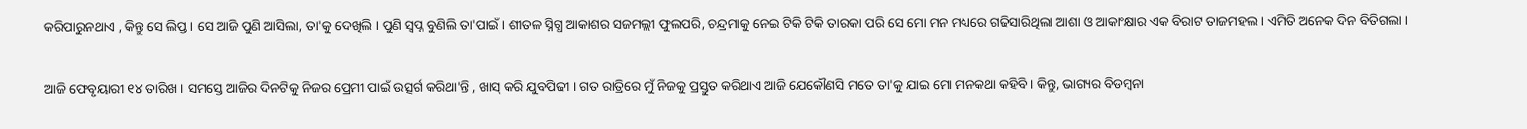କରିପାରୁନଥାଏ , କିନ୍ତୁ ସେ ଲିପ୍ତ । ସେ ଆଜି ପୁଣି ଆସିଲା, ତା'କୁ ଦେଖିଲି । ପୁଣି ସ୍ବପ୍ନ ବୁଣିଲି ତା'ପାଇଁ । ଶୀତଳ ସ୍ନିଗ୍ଧ ଆକାଶର ସଜମଲ୍ଲୀ ଫୁଲପରି, ଚନ୍ଦ୍ରମାକୁ ନେଇ ଟିକି ଟିକି ତାରକା ପରି ସେ ମୋ ମନ ମଧ୍ୟରେ ଗଢିସାରିଥିଲା ଆଶା ଓ ଆକାଂକ୍ଷାର ଏକ ବିରାଟ ତାଜମହଲ । ଏମିତି ଅନେକ ଦିନ ବିତିଗଲା ।

ଆଜି ଫେବୃୟାରୀ ୧୪ ତାରିଖ । ସମସ୍ତେ ଆଜିର ଦିନଟିକୁ ନିଜର ପ୍ରେମୀ ପାଇଁ ଉତ୍ସର୍ଗ କରିଥା'ନ୍ତି , ଖାସ୍ କରି ଯୁବପିଢୀ । ଗତ ରାତ୍ରିରେ ମୁଁ ନିଜକୁ ପ୍ରସ୍ତୁତ କରିଥାଏ ଆଜି ଯେକୌଣସି ମତେ ତା'କୁ ଯାଇ ମୋ ମନକଥା କହିବି । କିନ୍ତୁ, ଭାଗ୍ୟର ବିଡମ୍ବନା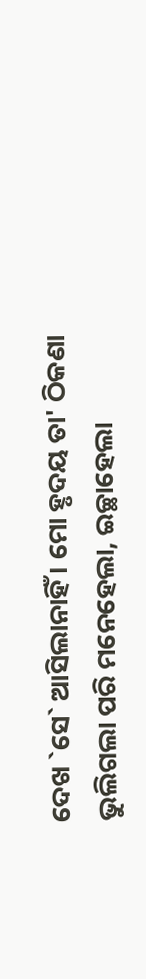ଦେଖ `ସେ` ଆସିଲାନାହିଁ । ମୋ ହୃଦୟ ତା' ଠିକଣା ଭୁଲିଗଲା ପରି ମନେହେଲା, ଇଚ୍ଛାହେଲା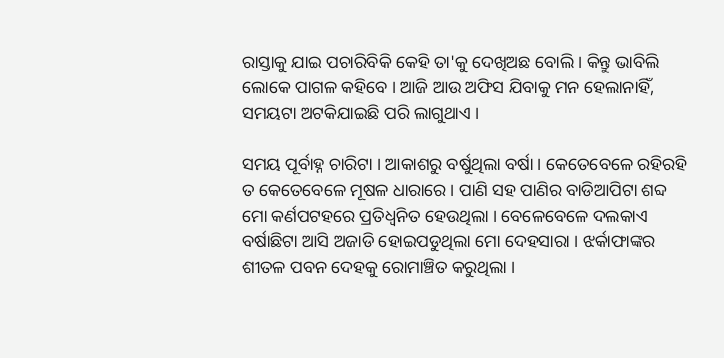ରାସ୍ତାକୁ ଯାଇ ପଚାରିବିକି କେହି ତା'କୁ ଦେଖିଅଛ ବୋଲି । କିନ୍ତୁ ଭାବିଲି ଲୋକେ ପାଗଳ କହିବେ । ଆଜି ଆଉ ଅଫିସ ଯିବାକୁ ମନ ହେଲାନାହିଁ, ସମୟଟା ଅଟକିଯାଇଛି ପରି ଲାଗୁଥାଏ ।

ସମୟ ପୂର୍ବାହ୍ନ ଚାରିଟା । ଆକାଶରୁ ବର୍ଷୁଥିଲା ବର୍ଷା । କେତେବେଳେ ରହିରହି ତ କେତେବେଳେ ମୂଷଳ ଧାରାରେ । ପାଣି ସହ ପାଣିର ବାଡିଆପିଟା ଶବ୍ଦ ମୋ କର୍ଣପଟହରେ ପ୍ରତିଧ୍ବନିତ ହେଉଥିଲା । ବେଳେବେଳେ ଦଲକାଏ ବର୍ଷାଛିଟା ଆସି ଅଜାଡି ହୋଇପଡୁଥିଲା ମୋ ଦେହସାରା । ଝର୍କାଫାଙ୍କର ଶୀତଳ ପବନ ଦେହକୁ ରୋମାଞ୍ଚିତ କରୁଥିଲା ।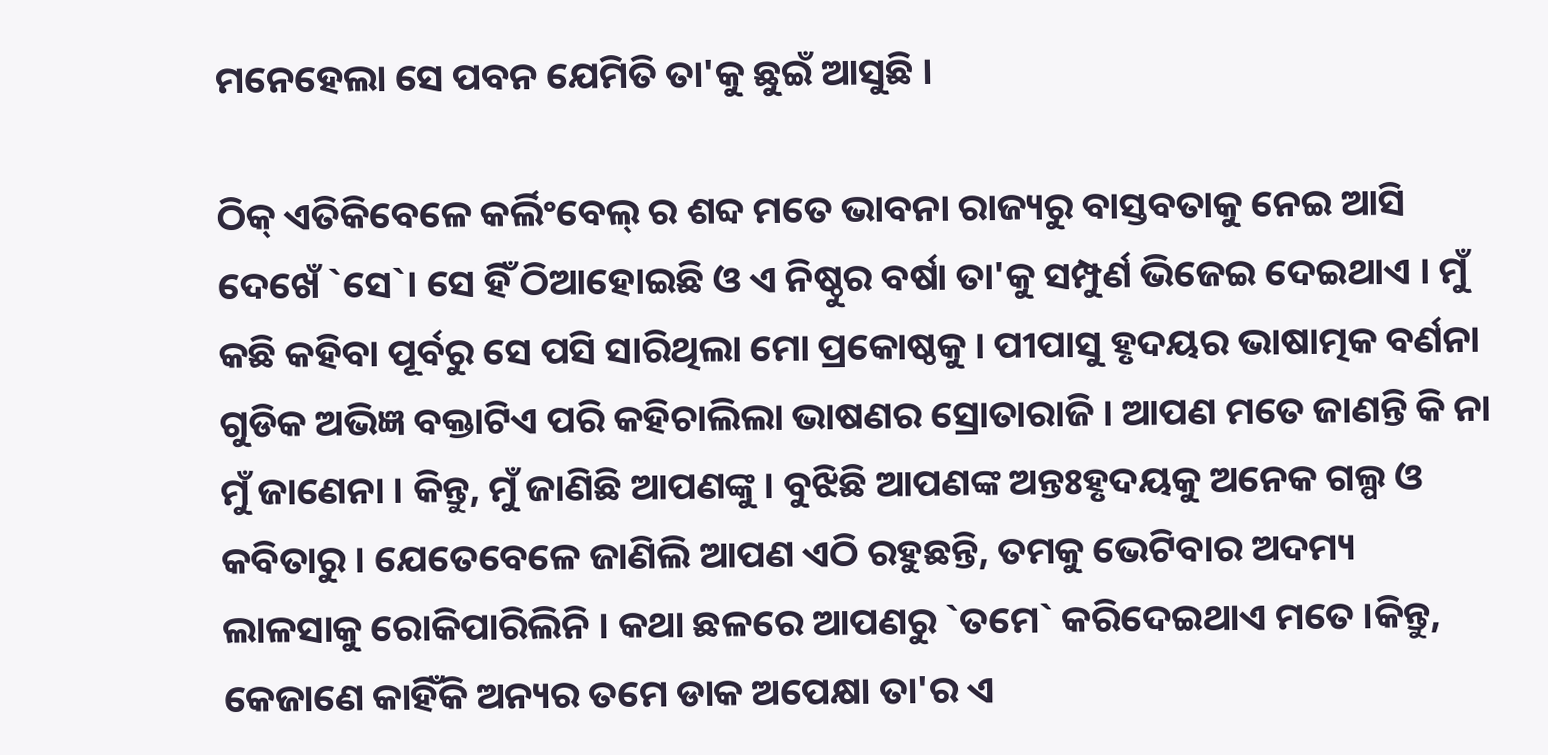ମନେହେଲା ସେ ପବନ ଯେମିତି ତା'କୁ ଛୁଇଁ ଆସୁଛି ।

ଠିକ୍ ଏତିକିବେଳେ କର୍ଲିଂବେଲ୍ ର ଶବ୍ଦ ମତେ ଭାବନା ରାଜ୍ୟରୁ ବାସ୍ତବତାକୁ ନେଇ ଆସି ଦେଖେଁ `ସେ`। ସେ ହିଁ ଠିଆହୋଇଛି ଓ ଏ ନିଷ୍ଠୁର ବର୍ଷା ତା'କୁ ସମ୍ପୁର୍ଣ ଭିଜେଇ ଦେଇଥାଏ । ମୁଁ କଛି କହିବା ପୂର୍ବରୁ ସେ ପସି ସାରିଥିଲା ମୋ ପ୍ରକୋଷ୍ଠକୁ । ପୀପାସୁ ହୃଦୟର ଭାଷାତ୍ମକ ବର୍ଣନା ଗୁଡିକ ଅଭିଜ୍ଞ ବକ୍ତାଟିଏ ପରି କହିଚାଲିଲା ଭାଷଣର ସ୍ରୋତାରାଜି । ଆପଣ ମତେ ଜାଣନ୍ତି କି ନା ମୁଁ ଜାଣେନା । କିନ୍ତୁ, ମୁଁ ଜାଣିଛି ଆପଣଙ୍କୁ । ବୁଝିଛି ଆପଣଙ୍କ ଅନ୍ତଃହୃଦୟକୁ ଅନେକ ଗଲ୍ପ ଓ କବିତାରୁ । ଯେତେବେଳେ ଜାଣିଲି ଆପଣ ଏଠି ରହୁଛନ୍ତି, ତମକୁ ଭେଟିବାର ଅଦମ୍ୟ ଲାଳସାକୁ ରୋକିପାରିଲିନି । କଥା ଛଳରେ ଆପଣରୁ `ତମେ` କରିଦେଇଥାଏ ମତେ ।କିନ୍ତୁ, କେଜାଣେ କାହିଁକି ଅନ୍ୟର ତମେ ଡାକ ଅପେକ୍ଷା ତା'ର ଏ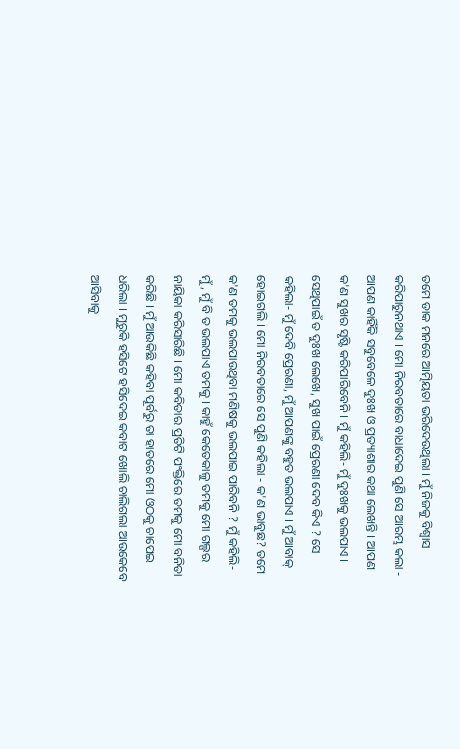ତମେ ଡାକ ମନରେ ଆତ୍ମିୟତା ଭରିଦେଉଥିଲା । ମୁଁ ନିଜକୁ ବିଶ୍ବାସ କରିପାରୁନଥାଏ । ମୋ ନିରବତାରେ ବାଧାଦେଇ ପୁଣି ସେ ଆରମ୍ଭ କଲା - ଆପଣ କାହିଁକି ସବୁବେଳେ ଦୁଃଖ ଓ ପ୍ରତ୍ୟାଶାର କଥା ଲେଖନ୍ତି । ଆପଣ କ'ଣ ସୁଖର ସୃଷ୍ଟି କରିପାରିବେନି । ମୁଁ କହିଲି- ମୁଁ ଦୁଃଖକୁ ଭଲପାଏ । ସେଥିପାଇଁ ତ ଦୁଃଖ ଲେଖେ, ସୁଖ ପାଇଁ ପ୍ରେରଣା ଦେବ କିଏ ? ସେ କହିଲା- ମୁଁ ଦେବି ପ୍ରେରଣା, ମୁଁ ଆପଣଙ୍କୁ ବହୁତ ଭଲପାଏ । ମୁଁ ଆବାକ୍ ହୋଇଗଲି । ମୋ ନିରବତାରେ ସେ ପୁଣି କହିଲା - କ'ଣ ଭାବୁଛ? ତମେ କ'ଣ ତମକୁ ଭଲପାଉଥିବା ମଣିଷକୁ ଭଲପାଇ ପାରିବନି ? ମୁଁ କହିଲି- ମୁଁ, ମୁଁ ବି ତ ଭଲପାଏ ତମକୁ । କାହୁଁ କେତେକାଳୁ ତମକୁ ମୋ ଗଲ୍ପର ନାୟିକା କରିସାରିଛି । ମୋ କବିତାର ପ୍ରତିଟି ପଂକ୍ତିରେ ତମକୁ ମୋ ବନିତା କରିଛି । ମୁଁ ଆଉକିଛି କହିବା ପୂର୍ବରୁ ତା ହାତରେ ମୋ ଓଠକୁ ଚାପେଇ ଧରିଲା । ମୁରୁକି ହସିଟେ ହସିଦେଇ କବାଟ ଖୋଲି ଚାଲିଗଲା ଆଉକେବେ ଆସିବାକୁ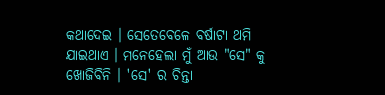କଥାଦେଇ । ସେତେବେଳେ ବର୍ଷାଟା ଥମି ଯାଇଥାଏ । ମନେହେଲା ମୁଁ ଆଉ "ସେ" କୁ ଖୋଜିବିନି । 'ସେ' ର ଚିନ୍ତା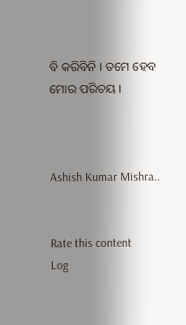ବି କରିବିନି । ତମେ ହେବ ମୋର ପରିଚୟ ।



Ashish Kumar Mishra..


Rate this content
Log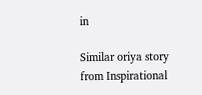in

Similar oriya story from Inspirational